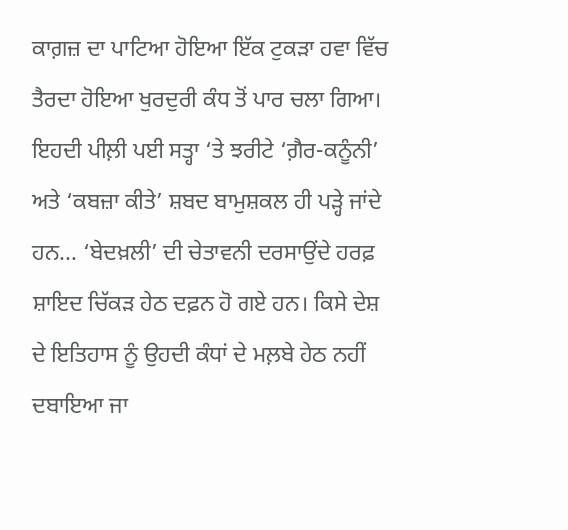ਕਾਗ਼ਜ਼ ਦਾ ਪਾਟਿਆ ਹੋਇਆ ਇੱਕ ਟੁਕੜਾ ਹਵਾ ਵਿੱਚ ਤੈਰਦਾ ਹੋਇਆ ਖੁਰਦੁਰੀ ਕੰਧ ਤੋਂ ਪਾਰ ਚਲਾ ਗਿਆ। ਇਹਦੀ ਪੀਲ਼ੀ ਪਈ ਸਤ੍ਹਾ ‘ਤੇ ਝਰੀਟੇ ‘ਗ਼ੈਰ-ਕਨੂੰਨੀ’ ਅਤੇ ‘ਕਬਜ਼ਾ ਕੀਤੇ’ ਸ਼ਬਦ ਬਾਮੁਸ਼ਕਲ ਹੀ ਪੜ੍ਹੇ ਜਾਂਦੇ ਹਨ... ‘ਬੇਦਖ਼ਲੀ’ ਦੀ ਚੇਤਾਵਨੀ ਦਰਸਾਉਂਦੇ ਹਰਫ਼ ਸ਼ਾਇਦ ਚਿੱਕੜ ਹੇਠ ਦਫ਼ਨ ਹੋ ਗਏ ਹਨ। ਕਿਸੇ ਦੇਸ਼ ਦੇ ਇਤਿਹਾਸ ਨੂੰ ਉਹਦੀ ਕੰਧਾਂ ਦੇ ਮਲ਼ਬੇ ਹੇਠ ਨਹੀਂ ਦਬਾਇਆ ਜਾ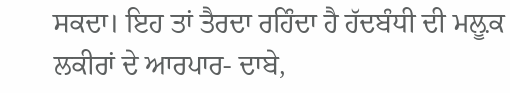ਸਕਦਾ। ਇਹ ਤਾਂ ਤੈਰਦਾ ਰਹਿੰਦਾ ਹੈ ਹੱਦਬੰਧੀ ਦੀ ਮਲ਼ੂਕ ਲਕੀਰਾਂ ਦੇ ਆਰਪਾਰ- ਦਾਬੇ,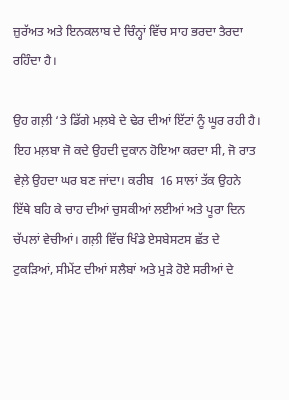ਜ਼ੁਰੱਅਤ ਅਤੇ ਇਨਕਲਾਬ ਦੇ ਚਿੰਨ੍ਹਾਂ ਵਿੱਚ ਸਾਹ ਭਰਦਾ ਤੈਰਦਾ ਰਹਿੰਦਾ ਹੈ।

ਉਹ ਗਲ਼ੀ ‘ਤੇ ਡਿੱਗੇ ਮਲ਼ਬੇ ਦੇ ਢੇਰ ਦੀਆਂ ਇੱਟਾਂ ਨੂੰ ਘੂਰ ਰਹੀ ਹੈ। ਇਹ ਮਲ਼ਬਾ ਜੋ ਕਦੇ ਉਹਦੀ ਦੁਕਾਨ ਹੋਇਆ ਕਰਦਾ ਸੀ, ਜੋ ਰਾਤ ਵੇਲ਼ੇ ਉਹਦਾ ਘਰ ਬਣ ਜਾਂਦਾ। ਕਰੀਬ  16 ਸਾਲਾਂ ਤੱਕ ਉਹਨੇ ਇੱਥੇ ਬਹਿ ਕੇ ਚਾਹ ਦੀਆਂ ਚੁਸਕੀਆਂ ਲਈਆਂ ਅਤੇ ਪੂਰਾ ਦਿਨ ਚੱਪਲਾਂ ਵੇਚੀਆਂ। ਗਲ਼ੀ ਵਿੱਚ ਖਿੰਡੇ ਏਸਬੇਸਟਸ ਛੱਤ ਦੇ ਟੁਕੜਿਆਂ, ਸੀਮੇਂਟ ਦੀਆਂ ਸਲੈਬਾਂ ਅਤੇ ਮੁੜੇ ਹੋਏ ਸਰੀਆਂ ਦੇ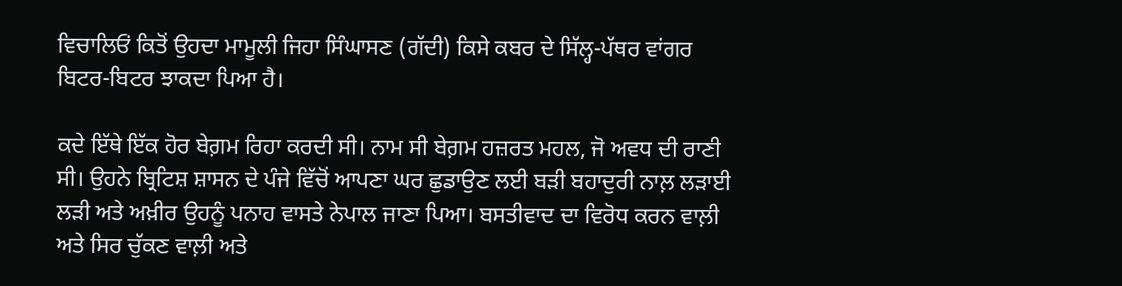ਵਿਚਾਲਿਓਂ ਕਿਤੋਂ ਉਹਦਾ ਮਾਮੂਲੀ ਜਿਹਾ ਸਿੰਘਾਸਣ (ਗੱਦੀ) ਕਿਸੇ ਕਬਰ ਦੇ ਸਿੱਲ੍ਹ-ਪੱਥਰ ਵਾਂਗਰ ਬਿਟਰ-ਬਿਟਰ ਝਾਕਦਾ ਪਿਆ ਹੈ।

ਕਦੇ ਇੱਥੇ ਇੱਕ ਹੋਰ ਬੇਗ਼ਮ ਰਿਹਾ ਕਰਦੀ ਸੀ। ਨਾਮ ਸੀ ਬੇਗ਼ਮ ਹਜ਼ਰਤ ਮਹਲ, ਜੋ ਅਵਧ ਦੀ ਰਾਣੀ ਸੀ। ਉਹਨੇ ਬ੍ਰਿਟਿਸ਼ ਸ਼ਾਸਨ ਦੇ ਪੰਜੇ ਵਿੱਚੋਂ ਆਪਣਾ ਘਰ ਛੁਡਾਉਣ ਲਈ ਬੜੀ ਬਹਾਦੁਰੀ ਨਾਲ਼ ਲੜਾਈ ਲੜੀ ਅਤੇ ਅਖ਼ੀਰ ਉਹਨੂੰ ਪਨਾਹ ਵਾਸਤੇ ਨੇਪਾਲ ਜਾਣਾ ਪਿਆ। ਬਸਤੀਵਾਦ ਦਾ ਵਿਰੋਧ ਕਰਨ ਵਾਲ਼ੀ ਅਤੇ ਸਿਰ ਚੁੱਕਣ ਵਾਲ਼ੀ ਅਤੇ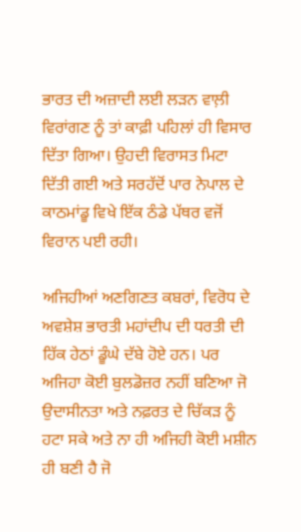ਭਾਰਤ ਦੀ ਅਜ਼ਾਦੀ ਲਈ ਲੜਨ ਵਾਲ਼ੀ ਵਿਰਾਂਗਣ ਨੂੰ ਤਾਂ ਕਾਫ਼ੀ ਪਹਿਲਾਂ ਹੀ ਵਿਸਾਰ ਦਿੱਤਾ ਗਿਆ। ਉਹਦੀ ਵਿਰਾਸਤ ਮਿਟਾ ਦਿੱਤੀ ਗਈ ਅਤੇ ਸਰਹੱਦੋਂ ਪਾਰ ਨੇਪਾਲ ਦੇ ਕਾਠਮਾਂਡੂ ਵਿਖੇ ਇੱਕ ਠੰਡੇ ਪੱਥਰ ਵਜੋਂ ਵਿਰਾਨ ਪਈ ਰਹੀ।

ਅਜਿਹੀਆਂ ਅਣਗਿਣਤ ਕਬਰਾਂ, ਵਿਰੋਧ ਦੇ ਅਵਸ਼ੇਸ਼ ਭਾਰਤੀ ਮਹਾਂਦੀਪ ਦੀ ਧਰਤੀ ਦੀ ਹਿੱਕ ਹੇਠਾਂ ਡੂੰਘੇ ਦੱਬੇ ਹੋਏ ਹਨ। ਪਰ ਅਜਿਹਾ ਕੋਈ ਬੁਲਡੋਜ਼ਰ ਨਹੀਂ ਬਣਿਆ ਜੋ ਉਦਾਸੀਨਤਾ ਅਤੇ ਨਫ਼ਰਤ ਦੇ ਚਿੱਕੜ ਨੂੰ ਹਟਾ ਸਕੇ ਅਤੇ ਨਾ ਹੀ ਅਜਿਹੀ ਕੋਈ ਮਸ਼ੀਨ ਹੀ ਬਣੀ ਹੈ ਜੋ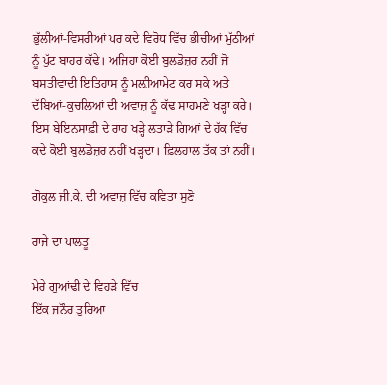ਭੁੱਲੀਆਂ-ਵਿਸਰੀਆਂ ਪਰ ਕਦੇ ਵਿਰੋਧ ਵਿੱਚ ਭੀਚੀਆਂ ਮੁੱਠੀਆਂ ਨੂੰ ਪੁੱਟ ਬਾਹਰ ਕੱਢੇ। ਅਜਿਹਾ ਕੋਈ ਬੁਲਡੋਜ਼ਰ ਨਹੀਂ ਜੋ ਬਸਤੀਵਾਦੀ ਇਤਿਹਾਸ ਨੂੰ ਮਲ਼ੀਆਮੇਟ ਕਰ ਸਕੇ ਅਤੇ ਦੱਬਿਆਂ-ਕੁਚਲਿਆਂ ਦੀ ਅਵਾਜ਼ ਨੂੰ ਕੱਢ ਸਾਹਮਣੇ ਖੜ੍ਹਾ ਕਰੇ। ਇਸ ਬੇਇਨਸਾਫ਼ੀ ਦੇ ਰਾਹ ਖੜ੍ਹੇ ਲਤਾੜੇ ਗਿਆਂ ਦੇ ਹੱਕ ਵਿੱਚ ਕਦੇ ਕੋਈ ਬੁਲਡੋਜ਼ਰ ਨਹੀਂ ਖੜ੍ਹਦਾ। ਫ਼ਿਲਹਾਲ ਤੱਕ ਤਾਂ ਨਹੀਂ।

ਗੋਕੁਲ ਜੀ.ਕੇ. ਦੀ ਅਵਾਜ਼ ਵਿੱਚ ਕਵਿਤਾ ਸੁਣੋ

ਰਾਜੇ ਦਾ ਪਾਲਤੂ

ਮੇਰੇ ਗੁਆਂਢੀ ਦੇ ਵਿਹੜੇ ਵਿੱਚ
ਇੱਕ ਜਨੌਰ ਤੁਰਿਆ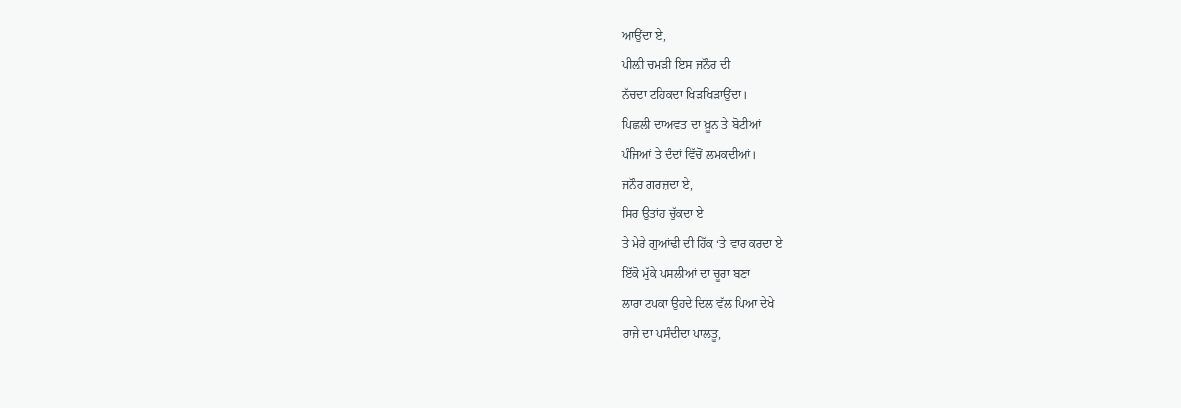ਆਉਂਦਾ ਏ,
ਪੀਲ਼ੀ ਚਮੜੀ ਇਸ ਜਨੌਰ ਦੀ
ਨੱਚਦਾ ਟਹਿਕਦਾ ਖਿੜਖਿੜਾਉਂਦਾ।
ਪਿਛਲੀ ਦਾਅਵਤ ਦਾ ਖ਼ੂਨ ਤੇ ਬੋਟੀਆਂ
ਪੰਜਿਆਂ ਤੇ ਦੰਦਾਂ ਵਿੱਚੋਂ ਲਮਕਦੀਆਂ।
ਜਨੌਰ ਗਰਜ਼ਦਾ ਏ,
ਸਿਰ ਉਤਾਂਹ ਚੁੱਕਦਾ ਏ
ਤੇ ਮੇਰੇ ਗੁਆਂਢੀ ਦੀ ਹਿੱਕ ‘ਤੇ ਵਾਰ ਕਰਦਾ ਏ
ਇੱਕੋ ਮੁੱਕੇ ਪਸਲੀਆਂ ਦਾ ਚੂਰਾ ਬਣਾ
ਲਾਰਾ ਟਪਕਾ ਉਹਦੇ ਦਿਲ ਵੱਲ ਪਿਆ ਦੇਖੇ
ਰਾਜੇ ਦਾ ਪਸੰਦੀਦਾ ਪਾਲਤੂ,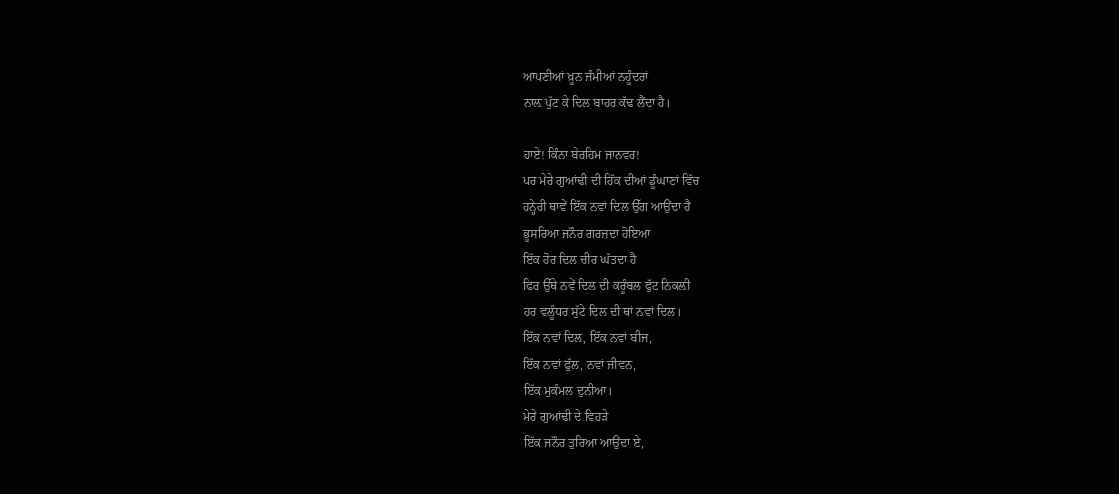ਆਪਣੀਆਂ ਖ਼ੂਨ ਜੰਮੀਆਂ ਨਹੂੰਦਰਾਂ
ਨਾਲ਼ ਪੁੱਟ ਕੇ ਦਿਲ ਬਾਹਰ ਕੱਢ ਲੈਂਦਾ ਹੈ।

ਹਾਏ! ਕਿੰਨਾ ਬੇਰਹਿਮ ਜਾਨਵਰ!
ਪਰ ਮੇਰੇ ਗੁਆਂਢੀ ਦੀ ਹਿੱਕ ਦੀਆਂ ਡੂੰਘਾਣਾਂ ਵਿੱਚ
ਹਨ੍ਹੇਰੀ ਥਾਵੇਂ ਇੱਕ ਨਵਾਂ ਦਿਲ ਉੱਗ ਆਉਂਦਾ ਹੈ
ਭੂਸਰਿਆ ਜਨੌਰ ਗਰਜ਼ਦਾ ਹੋਇਆ
ਇੱਕ ਹੋਰ ਦਿਲ ਚੀਰ ਘੱਤਦਾ ਹੈ
ਫਿਰ ਉੱਥੇ ਨਵੇਂ ਦਿਲ ਦੀ ਕਰੂੰਬਲ ਫੁੱਟ ਨਿਕਲ਼ੀ
ਹਰ ਵਲੂੰਧਰ ਸੁੱਟੇ ਦਿਲ ਦੀ ਥਾਂ ਨਵਾਂ ਦਿਲ।
ਇੱਕ ਨਵਾਂ ਦਿਲ, ਇੱਕ ਨਵਾਂ ਬੀਜ,
ਇੱਕ ਨਵਾਂ ਫੁੱਲ, ਨਵਾਂ ਜੀਵਨ,
ਇੱਕ ਮੁਕੰਮਲ ਦੁਨੀਆ।
ਮੇਰੇ ਗੁਆਂਢੀ ਦੇ ਵਿਹੜੇ
ਇੱਕ ਜਨੌਰ ਤੁਰਿਆ ਆਉਂਦਾ ਏ,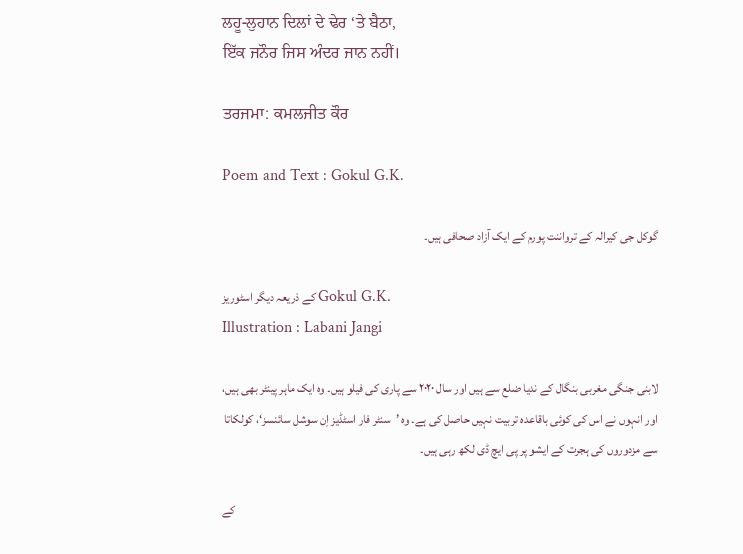ਲਹੂ-ਲੁਹਾਨ ਦਿਲਾਂ ਦੇ ਢੇਰ ‘ਤੇ ਬੈਠਾ,
ਇੱਕ ਜਨੌਰ ਜਿਸ ਅੰਦਰ ਜਾਨ ਨਹੀਂ।

ਤਰਜਮਾ: ਕਮਲਜੀਤ ਕੌਰ

Poem and Text : Gokul G.K.

گوکل جی کیرالہ کے ترواننت پورم کے ایک آزاد صحافی ہیں۔

کے ذریعہ دیگر اسٹوریز Gokul G.K.
Illustration : Labani Jangi

لابنی جنگی مغربی بنگال کے ندیا ضلع سے ہیں اور سال ۲۰۲۰ سے پاری کی فیلو ہیں۔ وہ ایک ماہر پینٹر بھی ہیں، اور انہوں نے اس کی کوئی باقاعدہ تربیت نہیں حاصل کی ہے۔ وہ ’سنٹر فار اسٹڈیز اِن سوشل سائنسز‘، کولکاتا سے مزدوروں کی ہجرت کے ایشو پر پی ایچ ڈی لکھ رہی ہیں۔

کے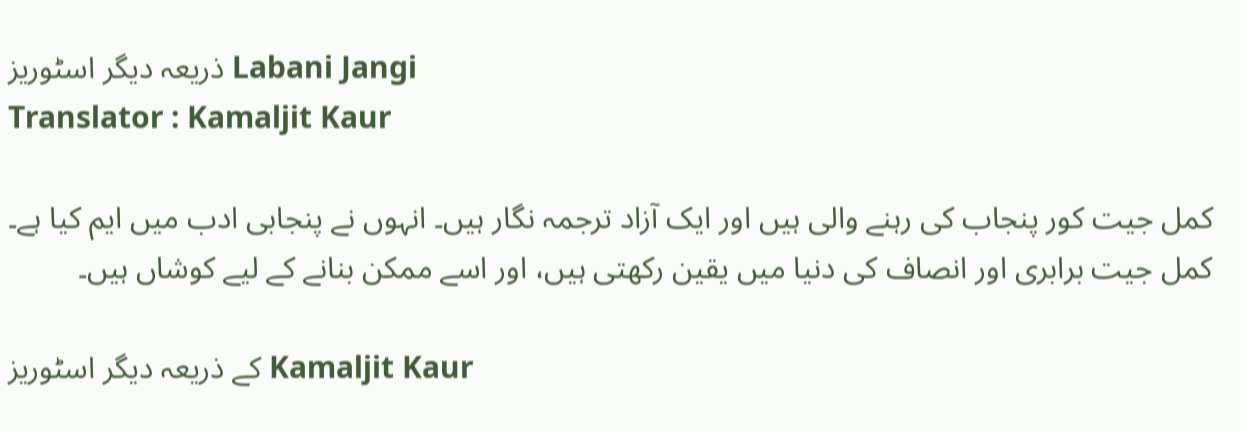ذریعہ دیگر اسٹوریز Labani Jangi
Translator : Kamaljit Kaur

کمل جیت کور پنجاب کی رہنے والی ہیں اور ایک آزاد ترجمہ نگار ہیں۔ انہوں نے پنجابی ادب میں ایم کیا ہے۔ کمل جیت برابری اور انصاف کی دنیا میں یقین رکھتی ہیں، اور اسے ممکن بنانے کے لیے کوشاں ہیں۔

کے ذریعہ دیگر اسٹوریز Kamaljit Kaur